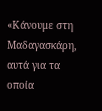«Κάνουμε στη Μαδαγασκάρη, αυτά για τα οποία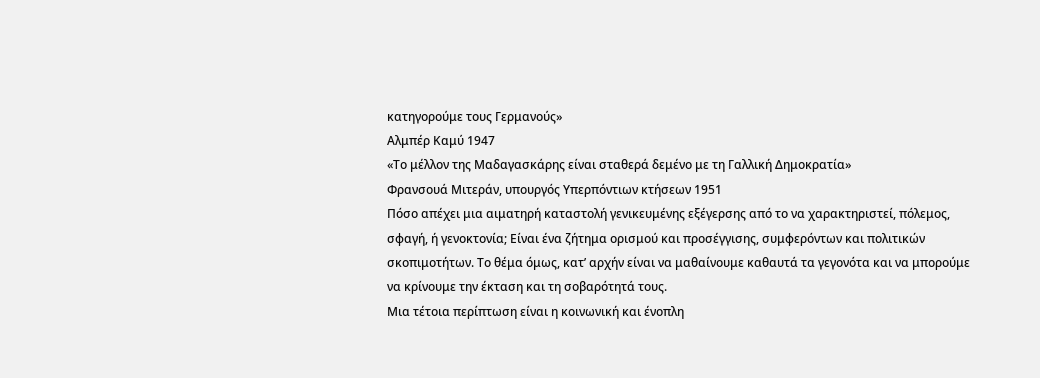κατηγορούμε τους Γερμανούς»
Αλμπέρ Καμύ 1947
«Το μέλλον της Μαδαγασκάρης είναι σταθερά δεμένο με τη Γαλλική Δημοκρατία»
Φρανσουά Μιτεράν, υπουργός Υπερπόντιων κτήσεων 1951
Πόσο απέχει μια αιματηρή καταστολή γενικευμένης εξέγερσης από το να χαρακτηριστεί, πόλεμος, σφαγή, ή γενοκτονία; Είναι ένα ζήτημα ορισμού και προσέγγισης, συμφερόντων και πολιτικών σκοπιμοτήτων. Το θέμα όμως, κατ’ αρχήν είναι να μαθαίνουμε καθαυτά τα γεγονότα και να μπορούμε να κρίνουμε την έκταση και τη σοβαρότητά τους.
Μια τέτοια περίπτωση είναι η κοινωνική και ένοπλη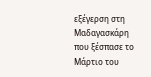εξέγερση στη Μαδαγασκάρη που ξέσπασε το Μάρτιο του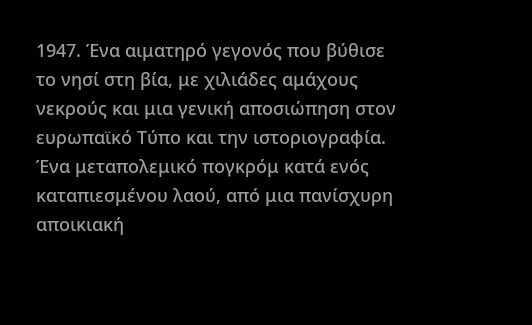1947. Ένα αιματηρό γεγονός που βύθισε το νησί στη βία, με χιλιάδες αμάχους νεκρούς και μια γενική αποσιώπηση στον ευρωπαϊκό Τύπο και την ιστοριογραφία. Ένα μεταπολεμικό πογκρόμ κατά ενός καταπιεσμένου λαού, από μια πανίσχυρη αποικιακή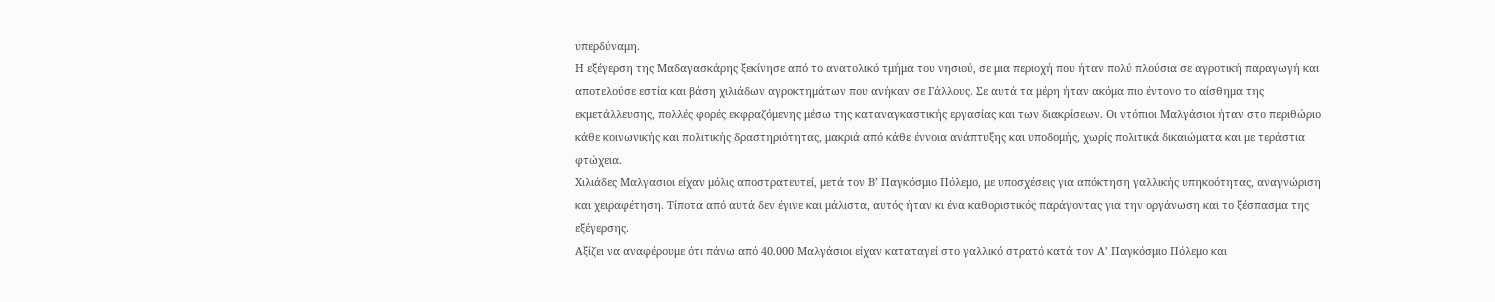υπερδύναμη.
Η εξέγερση της Μαδαγασκάρης ξεκίνησε από το ανατολικό τμήμα του νησιού, σε μια περιοχή που ήταν πολύ πλούσια σε αγροτική παραγωγή και αποτελούσε εστία και βάση χιλιάδων αγροκτημάτων που ανήκαν σε Γάλλους. Σε αυτά τα μέρη ήταν ακόμα πιο έντονο το αίσθημα της εκμετάλλευσης, πολλές φορές εκφραζόμενης μέσω της καταναγκαστικής εργασίας και των διακρίσεων. Οι ντόπιοι Μαλγάσιοι ήταν στο περιθώριο κάθε κοινωνικής και πολιτικής δραστηριότητας, μακριά από κάθε έννοια ανάπτυξης και υποδομής, χωρίς πολιτικά δικαιώματα και με τεράστια φτώχεια.
Χιλιάδες Μαλγασιοι είχαν μόλις αποστρατευτεί, μετά τον Β’ Παγκόσμιο Πόλεμο, με υποσχέσεις για απόκτηση γαλλικής υπηκοότητας, αναγνώριση και χειραφέτηση. Τίποτα από αυτά δεν έγινε και μάλιστα, αυτός ήταν κι ένα καθοριστικός παράγοντας για την οργάνωση και το ξέσπασμα της εξέγερσης.
Αξίζει να αναφέρουμε ότι πάνω από 40.000 Μαλγάσιοι είχαν καταταγεί στο γαλλικό στρατό κατά τον Α’ Παγκόσμιο Πόλεμο και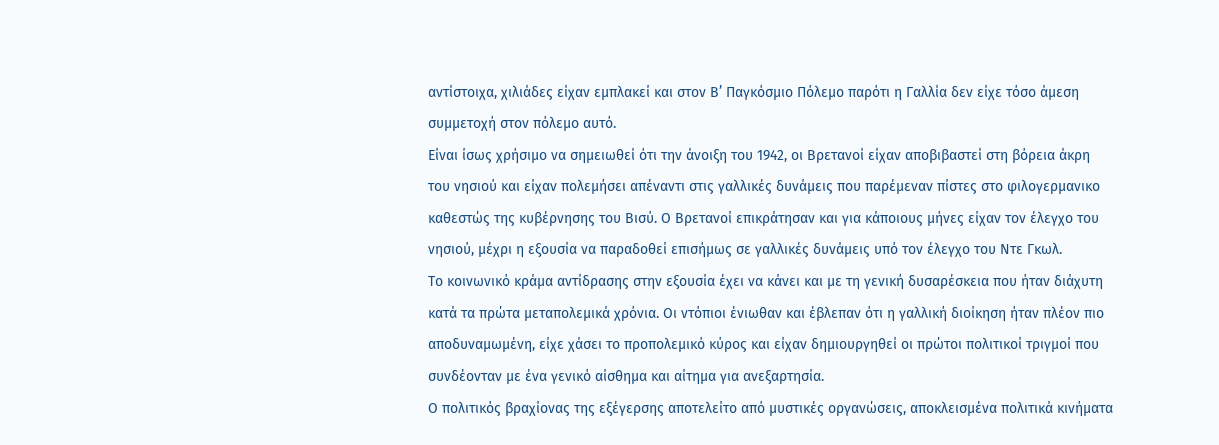αντίστοιχα, χιλιάδες είχαν εμπλακεί και στον Β’ Παγκόσμιο Πόλεμο παρότι η Γαλλία δεν είχε τόσο άμεση συμμετοχή στον πόλεμο αυτό.
Είναι ίσως χρήσιμο να σημειωθεί ότι την άνοιξη του 1942, οι Βρετανοί είχαν αποβιβαστεί στη βόρεια άκρη του νησιού και είχαν πολεμήσει απέναντι στις γαλλικές δυνάμεις που παρέμεναν πίστες στο φιλογερμανικο καθεστώς της κυβέρνησης του Βισύ. Ο Βρετανοί επικράτησαν και για κάποιους μήνες είχαν τον έλεγχο του νησιού, μέχρι η εξουσία να παραδοθεί επισήμως σε γαλλικές δυνάμεις υπό τον έλεγχο του Ντε Γκωλ.
Το κοινωνικό κράμα αντίδρασης στην εξουσία έχει να κάνει και με τη γενική δυσαρέσκεια που ήταν διάχυτη κατά τα πρώτα μεταπολεμικά χρόνια. Οι ντόπιοι ένιωθαν και έβλεπαν ότι η γαλλική διοίκηση ήταν πλέον πιο αποδυναμωμένη, είχε χάσει το προπολεμικό κύρος και είχαν δημιουργηθεί οι πρώτοι πολιτικοί τριγμοί που συνδέονταν με ένα γενικό αίσθημα και αίτημα για ανεξαρτησία.
Ο πολιτικός βραχίονας της εξέγερσης αποτελείτο από μυστικές οργανώσεις, αποκλεισμένα πολιτικά κινήματα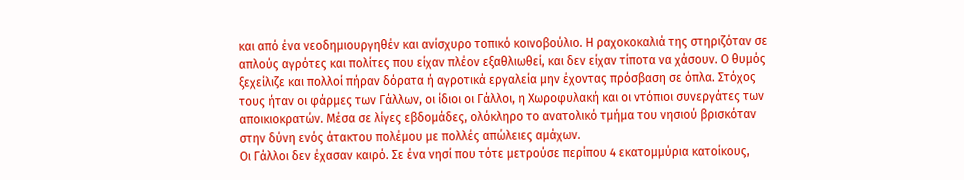και από ένα νεοδημιουργηθέν και ανίσχυρο τοπικό κοινοβούλιο. Η ραχοκοκαλιά της στηριζόταν σε απλούς αγρότες και πολίτες που είχαν πλέον εξαθλιωθεί, και δεν είχαν τίποτα να χάσουν. Ο θυμός ξεχείλιζε και πολλοί πήραν δόρατα ή αγροτικά εργαλεία μην έχοντας πρόσβαση σε όπλα. Στόχος τους ήταν οι φάρμες των Γάλλων, οι ίδιοι οι Γάλλοι, η Χωροφυλακή και οι ντόπιοι συνεργάτες των αποικιοκρατών. Μέσα σε λίγες εβδομάδες, ολόκληρο το ανατολικό τμήμα του νησιού βρισκόταν στην δύνη ενός άτακτου πολέμου με πολλές απώλειες αμάχων.
Οι Γάλλοι δεν έχασαν καιρό. Σε ένα νησί που τότε μετρούσε περίπου 4 εκατομμύρια κατοίκους,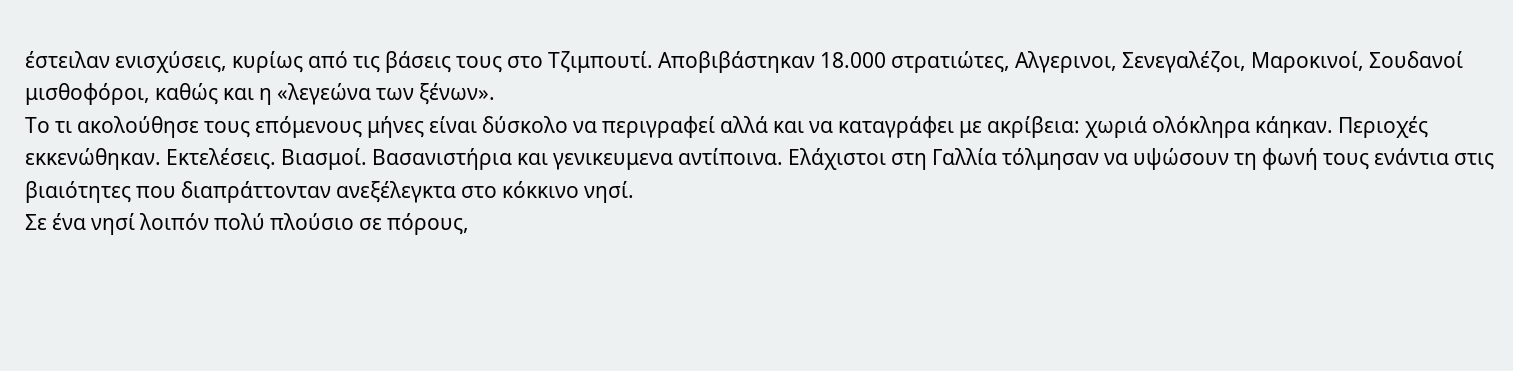έστειλαν ενισχύσεις, κυρίως από τις βάσεις τους στο Τζιμπουτί. Αποβιβάστηκαν 18.000 στρατιώτες, Αλγερινοι, Σενεγαλέζοι, Μαροκινοί, Σουδανοί μισθοφόροι, καθώς και η «λεγεώνα των ξένων».
Το τι ακολούθησε τους επόμενους μήνες είναι δύσκολο να περιγραφεί αλλά και να καταγράφει με ακρίβεια: χωριά ολόκληρα κάηκαν. Περιοχές εκκενώθηκαν. Εκτελέσεις. Βιασμοί. Βασανιστήρια και γενικευμενα αντίποινα. Ελάχιστοι στη Γαλλία τόλμησαν να υψώσουν τη φωνή τους ενάντια στις βιαιότητες που διαπράττονταν ανεξέλεγκτα στο κόκκινο νησί.
Σε ένα νησί λοιπόν πολύ πλούσιο σε πόρους,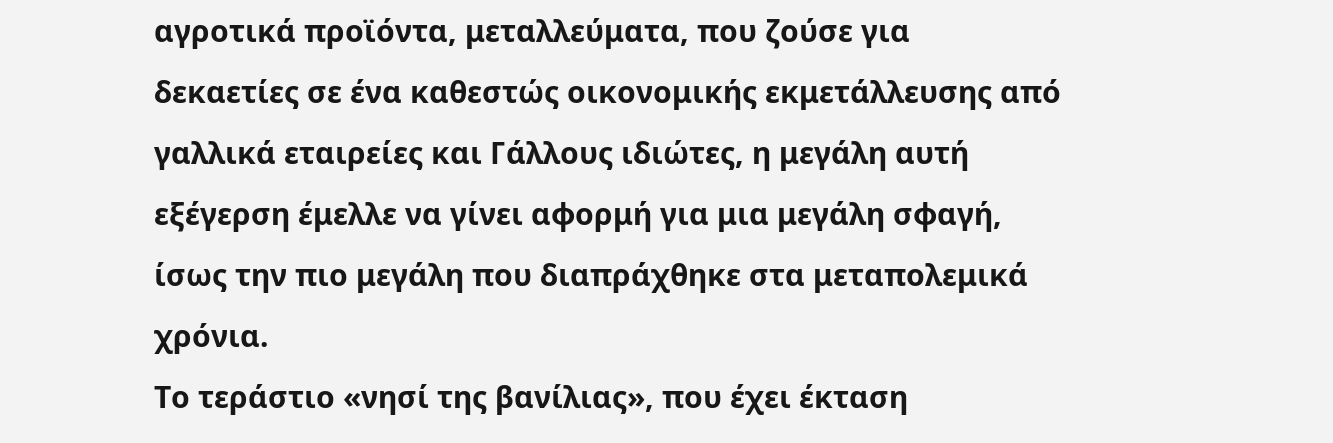αγροτικά προϊόντα, μεταλλεύματα, που ζούσε για δεκαετίες σε ένα καθεστώς οικονομικής εκμετάλλευσης από γαλλικά εταιρείες και Γάλλους ιδιώτες, η μεγάλη αυτή εξέγερση έμελλε να γίνει αφορμή για μια μεγάλη σφαγή, ίσως την πιο μεγάλη που διαπράχθηκε στα μεταπολεμικά χρόνια.
Το τεράστιο «νησί της βανίλιας», που έχει έκταση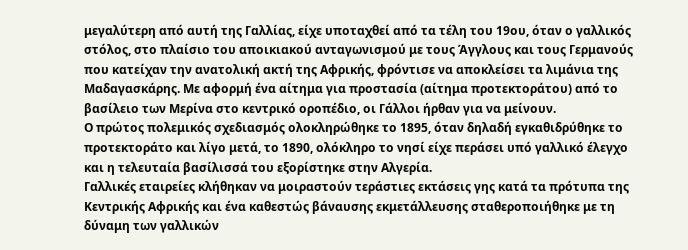μεγαλύτερη από αυτή της Γαλλίας, είχε υποταχθεί από τα τέλη του 19ου, όταν ο γαλλικός στόλος, στο πλαίσιο του αποικιακού ανταγωνισμού με τους Άγγλους και τους Γερμανούς που κατείχαν την ανατολική ακτή της Αφρικής, φρόντισε να αποκλείσει τα λιμάνια της Μαδαγασκάρης. Με αφορμή ένα αίτημα για προστασία (αίτημα προτεκτοράτου) από το βασίλειο των Μερίνα στο κεντρικό οροπέδιο, οι Γάλλοι ήρθαν για να μείνουν.
Ο πρώτος πολεμικός σχεδιασμός ολοκληρώθηκε το 1895, όταν δηλαδή εγκαθιδρύθηκε το προτεκτοράτο και λίγο μετά, το 1890, ολόκληρο το νησί είχε περάσει υπό γαλλικό έλεγχο και η τελευταία βασίλισσά του εξορίστηκε στην Αλγερία.
Γαλλικές εταιρείες κλήθηκαν να μοιραστούν τεράστιες εκτάσεις γης κατά τα πρότυπα της Κεντρικής Αφρικής και ένα καθεστώς βάναυσης εκμετάλλευσης σταθεροποιήθηκε με τη δύναμη των γαλλικών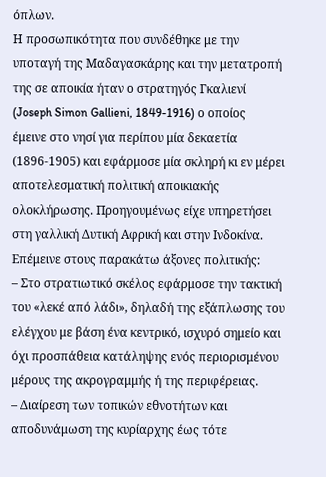όπλων.
Η προσωπικότητα που συνδέθηκε με την υποταγή της Μαδαγασκάρης και την μετατροπή της σε αποικία ήταν ο στρατηγός Γκαλιενί (Joseph Simon Gallieni, 1849-1916) ο οποίος έμεινε στο νησί για περίπου μία δεκαετία (1896-1905) και εφάρμοσε μία σκληρή κι εν μέρει αποτελεσματική πολιτική αποικιακής ολοκλήρωσης. Προηγουμένως είχε υπηρετήσει στη γαλλική Δυτική Αφρική και στην Ινδοκίνα. Επέμεινε στους παρακάτω άξονες πολιτικής:
– Στο στρατιωτικό σκέλος εφάρμοσε την τακτική του «λεκέ από λάδι», δηλαδή της εξάπλωσης του ελέγχου με βάση ένα κεντρικό, ισχυρό σημείο και όχι προσπάθεια κατάληψης ενός περιορισμένου μέρους της ακρογραμμής ή της περιφέρειας.
– Διαίρεση των τοπικών εθνοτήτων και αποδυνάμωση της κυρίαρχης έως τότε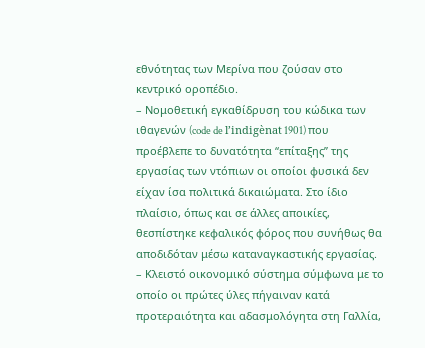εθνότητας των Μερίνα που ζούσαν στο κεντρικό οροπέδιο.
– Νομοθετική εγκαθίδρυση του κώδικα των ιθαγενών (code de l’indigènat 1901) που προέβλεπε το δυνατότητα “επίταξης” της εργασίας των ντόπιων οι οποίοι φυσικά δεν είχαν ίσα πολιτικά δικαιώματα. Στο ίδιο πλαίσιο, όπως και σε άλλες αποικίες, θεσπίστηκε κεφαλικός φόρος που συνήθως θα αποδιδόταν μέσω καταναγκαστικής εργασίας.
– Κλειστό οικονομικό σύστημα σύμφωνα με το οποίο οι πρώτες ύλες πήγαιναν κατά προτεραιότητα και αδασμολόγητα στη Γαλλία,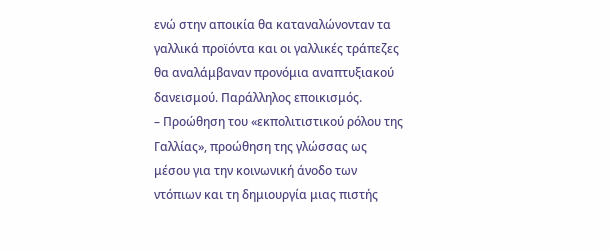ενώ στην αποικία θα καταναλώνονταν τα γαλλικά προϊόντα και οι γαλλικές τράπεζες θα αναλάμβαναν προνόμια αναπτυξιακού δανεισμού. Παράλληλος εποικισμός.
– Προώθηση του «εκπολιτιστικού ρόλου της Γαλλίας», προώθηση της γλώσσας ως μέσου για την κοινωνική άνοδο των ντόπιων και τη δημιουργία μιας πιστής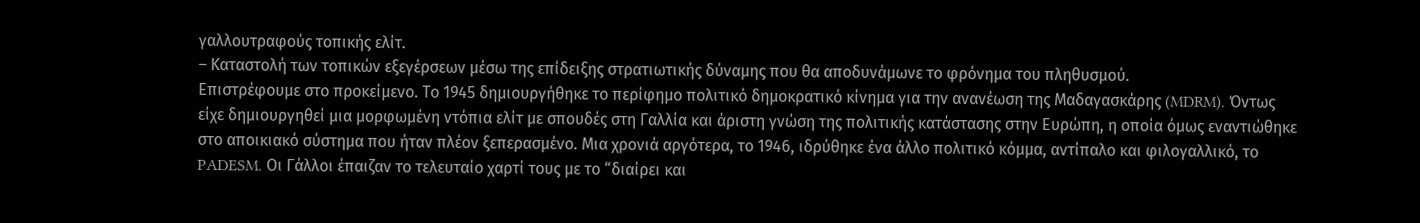γαλλουτραφούς τοπικής ελίτ.
– Καταστολή των τοπικών εξεγέρσεων μέσω της επίδειξης στρατιωτικής δύναμης που θα αποδυνάμωνε το φρόνημα του πληθυσμού.
Επιστρέφουμε στο προκείμενο. Το 1945 δημιουργήθηκε το περίφημο πολιτικό δημοκρατικό κίνημα για την ανανέωση της Μαδαγασκάρης (MDRM). Όντως είχε δημιουργηθεί μια μορφωμένη ντόπια ελίτ με σπουδές στη Γαλλία και άριστη γνώση της πολιτικής κατάστασης στην Ευρώπη, η οποία όμως εναντιώθηκε στο αποικιακό σύστημα που ήταν πλέον ξεπερασμένο. Μια χρονιά αργότερα, το 1946, ιδρύθηκε ένα άλλο πολιτικό κόμμα, αντίπαλο και φιλογαλλικό, το PADESM. Οι Γάλλοι έπαιζαν το τελευταίο χαρτί τους με το “διαίρει και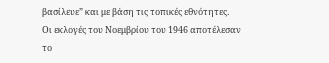βασίλευε” και με βάση τις τοπικές εθνότητες.
Οι εκλογές του Νοεμβρίου του 1946 αποτέλεσαν το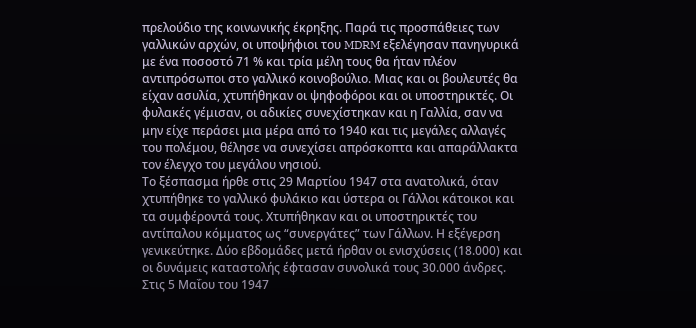πρελούδιο της κοινωνικής έκρηξης. Παρά τις προσπάθειες των γαλλικών αρχών, οι υποψήφιοι του MDRM εξελέγησαν πανηγυρικά με ένα ποσοστό 71 % και τρία μέλη τους θα ήταν πλέον αντιπρόσωποι στο γαλλικό κοινοβούλιο. Μιας και οι βουλευτές θα είχαν ασυλία, χτυπήθηκαν οι ψηφοφόροι και οι υποστηρικτές. Οι φυλακές γέμισαν, οι αδικίες συνεχίστηκαν και η Γαλλία, σαν να μην είχε περάσει μια μέρα από το 1940 και τις μεγάλες αλλαγές του πολέμου, θέλησε να συνεχίσει απρόσκοπτα και απαράλλακτα τον έλεγχο του μεγάλου νησιού.
Το ξέσπασμα ήρθε στις 29 Μαρτίου 1947 στα ανατολικά, όταν χτυπήθηκε το γαλλικό φυλάκιο και ύστερα οι Γάλλοι κάτοικοι και τα συμφέροντά τους. Χτυπήθηκαν και οι υποστηρικτές του αντίπαλου κόμματος ως “συνεργάτες” των Γάλλων. Η εξέγερση γενικεύτηκε. Δύο εβδομάδες μετά ήρθαν οι ενισχύσεις (18.000) και οι δυνάμεις καταστολής έφτασαν συνολικά τους 30.000 άνδρες. Στις 5 Μαΐου του 1947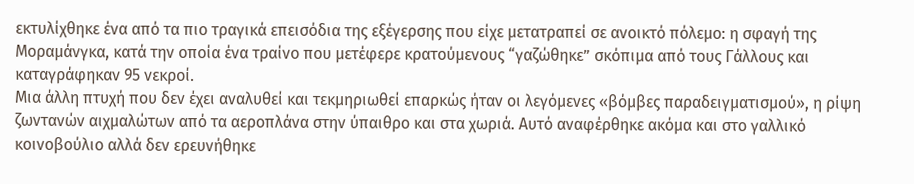εκτυλίχθηκε ένα από τα πιο τραγικά επεισόδια της εξέγερσης που είχε μετατραπεί σε ανοικτό πόλεμο: η σφαγή της Μοραμάνγκα, κατά την οποία ένα τραίνο που μετέφερε κρατούμενους “γαζώθηκε” σκόπιμα από τους Γάλλους και καταγράφηκαν 95 νεκροί.
Μια άλλη πτυχή που δεν έχει αναλυθεί και τεκμηριωθεί επαρκώς ήταν οι λεγόμενες «βόμβες παραδειγματισμού», η ρίψη ζωντανών αιχμαλώτων από τα αεροπλάνα στην ύπαιθρο και στα χωριά. Αυτό αναφέρθηκε ακόμα και στο γαλλικό κοινοβούλιο αλλά δεν ερευνήθηκε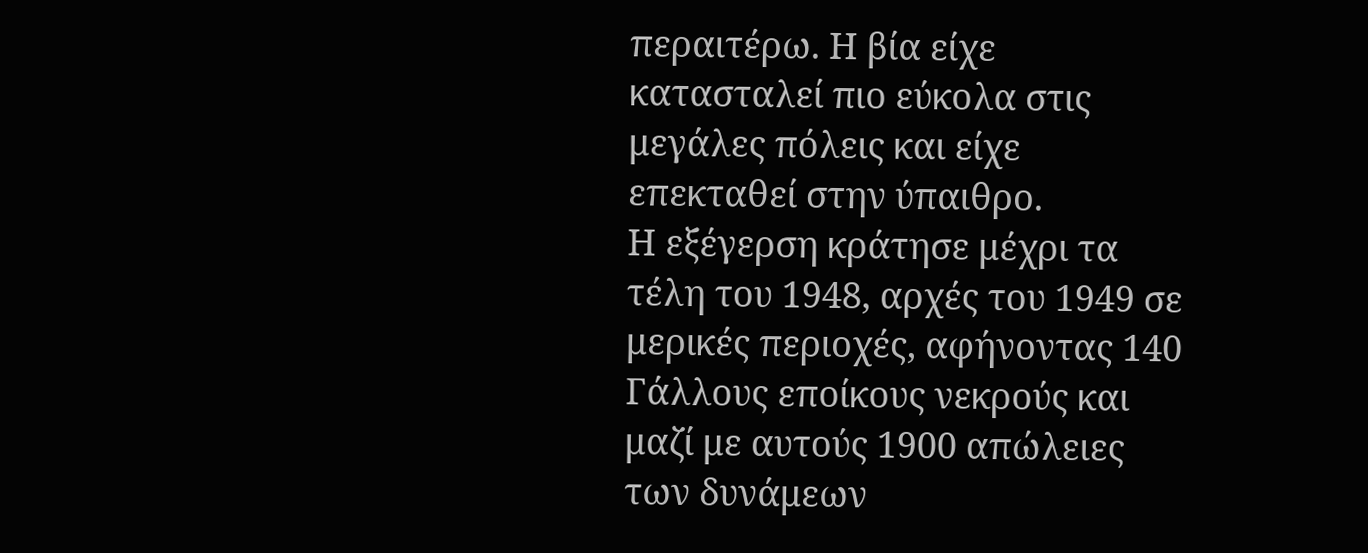περαιτέρω. Η βία είχε κατασταλεί πιο εύκολα στις μεγάλες πόλεις και είχε επεκταθεί στην ύπαιθρο.
Η εξέγερση κράτησε μέχρι τα τέλη του 1948, αρχές του 1949 σε μερικές περιοχές, αφήνοντας 140 Γάλλους εποίκους νεκρούς και μαζί με αυτούς 1900 απώλειες των δυνάμεων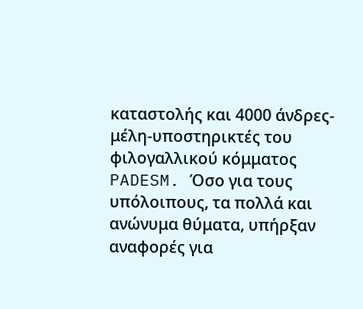καταστολής και 4000 άνδρες-μέλη-υποστηρικτές του φιλογαλλικού κόμματος PADESM. Όσο για τους υπόλοιπους, τα πολλά και ανώνυμα θύματα, υπήρξαν αναφορές για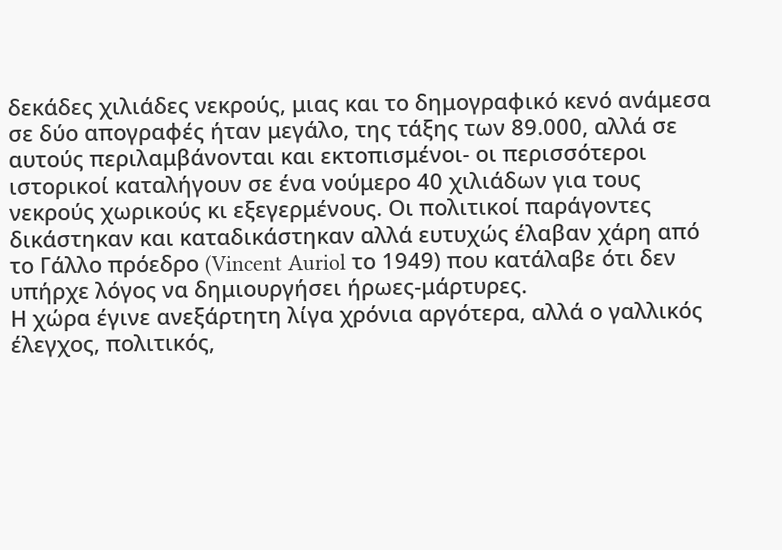δεκάδες χιλιάδες νεκρούς, μιας και το δημογραφικό κενό ανάμεσα σε δύο απογραφές ήταν μεγάλο, της τάξης των 89.000, αλλά σε αυτούς περιλαμβάνονται και εκτοπισμένοι- οι περισσότεροι ιστορικοί καταλήγουν σε ένα νούμερο 40 χιλιάδων για τους νεκρούς χωρικούς κι εξεγερμένους. Οι πολιτικοί παράγοντες δικάστηκαν και καταδικάστηκαν αλλά ευτυχώς έλαβαν χάρη από το Γάλλο πρόεδρο (Vincent Auriol το 1949) που κατάλαβε ότι δεν υπήρχε λόγος να δημιουργήσει ήρωες-μάρτυρες.
Η χώρα έγινε ανεξάρτητη λίγα χρόνια αργότερα, αλλά ο γαλλικός έλεγχος, πολιτικός,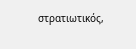στρατιωτικός,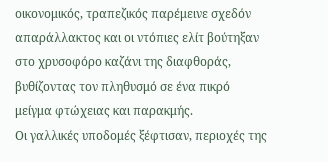οικονομικός, τραπεζικός παρέμεινε σχεδόν απαράλλακτος και οι ντόπιες ελίτ βούτηξαν στο χρυσοφόρο καζάνι της διαφθοράς, βυθίζοντας τον πληθυσμό σε ένα πικρό μείγμα φτώχειας και παρακμής.
Οι γαλλικές υποδομές ξέφτισαν, περιοχές της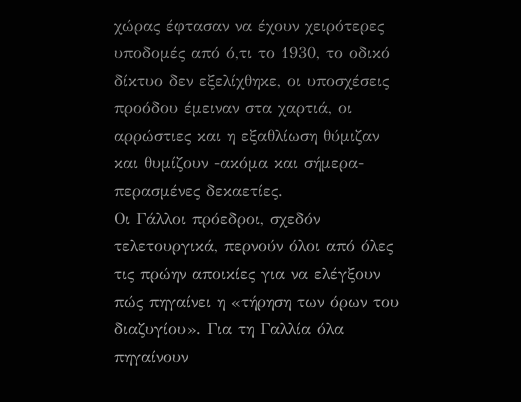χώρας έφτασαν να έχουν χειρότερες υποδομές από ό,τι το 1930, το οδικό δίκτυο δεν εξελίχθηκε, οι υποσχέσεις προόδου έμειναν στα χαρτιά, οι αρρώστιες και η εξαθλίωση θύμιζαν και θυμίζουν -ακόμα και σήμερα- περασμένες δεκαετίες.
Οι Γάλλοι πρόεδροι, σχεδόν τελετουργικά, περνούν όλοι από όλες τις πρώην αποικίες για να ελέγξουν πώς πηγαίνει η «τήρηση των όρων του διαζυγίου». Για τη Γαλλία όλα πηγαίνουν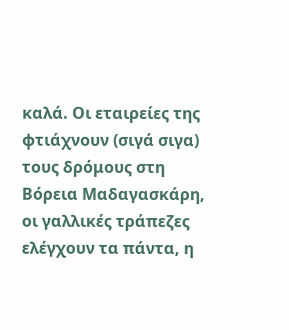καλά. Οι εταιρείες της φτιάχνουν (σιγά σιγα) τους δρόμους στη Βόρεια Μαδαγασκάρη, οι γαλλικές τράπεζες ελέγχουν τα πάντα, η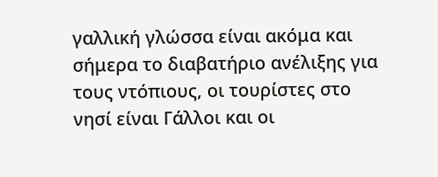γαλλική γλώσσα είναι ακόμα και σήμερα το διαβατήριο ανέλιξης για τους ντόπιους, οι τουρίστες στο νησί είναι Γάλλοι και οι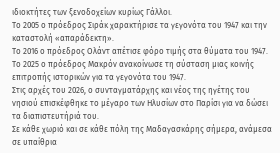ιδιοκτήτες των ξενοδοχείων κυρίως Γάλλοι.
Το 2005 ο πρόεδρος Σιράκ χαρακτήρισε τα γεγονότα του 1947 και την καταστολή «απαράδεκτη».
Το 2016 ο πρόεδρος Ολάντ απέτισε φόρο τιμής στα θύματα του 1947.
Το 2025 ο πρόεδρος Μακρόν ανακοίνωσε τη σύσταση μιας κοινής επιτροπής ιστορικών για τα γεγονότα του 1947.
Στις αρχές του 2026, ο συνταγματάρχης και νέος της ηγέτης του νησιού επισκέφθηκε το μέγαρο των Ηλυσίων στο Παρίσι για να δώσει τα διαπιστευτήριά του.
Σε κάθε χωριό και σε κάθε πόλη της Μαδαγασκάρης σήμερα, ανάμεσα σε υπαίθρια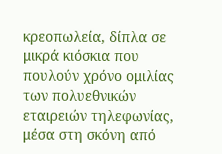κρεοπωλεία, δίπλα σε μικρά κιόσκια που πουλούν χρόνο ομιλίας των πολυεθνικών εταιρειών τηλεφωνίας, μέσα στη σκόνη από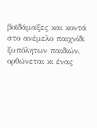βοϊδάμαξες και κοντά στο ανέμελο παιχνίδι ξυπόλητων παιδιών, ορθώνεται κι ένας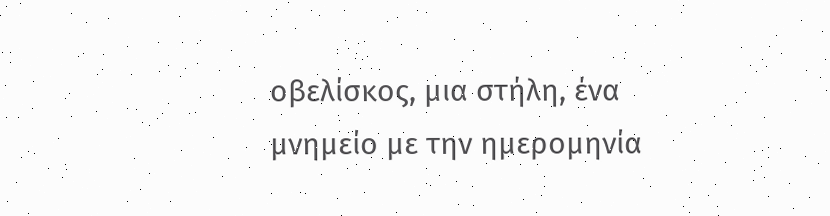οβελίσκος, μια στήλη, ένα μνημείο με την ημερομηνία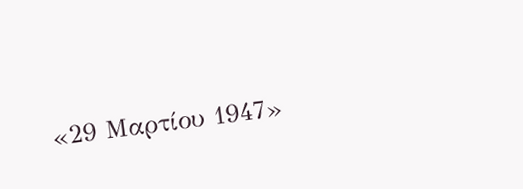«29 Μαρτίου 1947»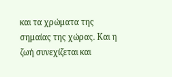και τα χρώματα της σημαίας της χώρας. Και η ζωή συνεχίζεται και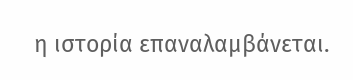η ιστορία επαναλαμβάνεται.